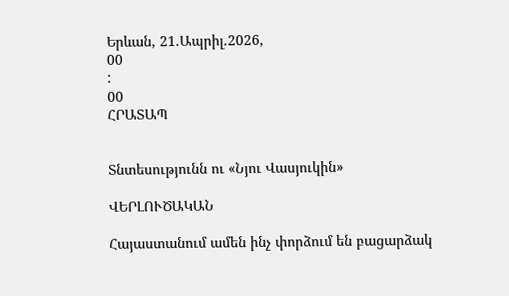Երևան, 21.Ապրիլ.2026,
00
:
00
ՀՐԱՏԱՊ


Տնտեսությունն ու «Նյու Վասյուկին»

ՎԵՐԼՈՒԾԱԿԱՆ

Հայաստանում ամեն ինչ փորձում են բացարձակ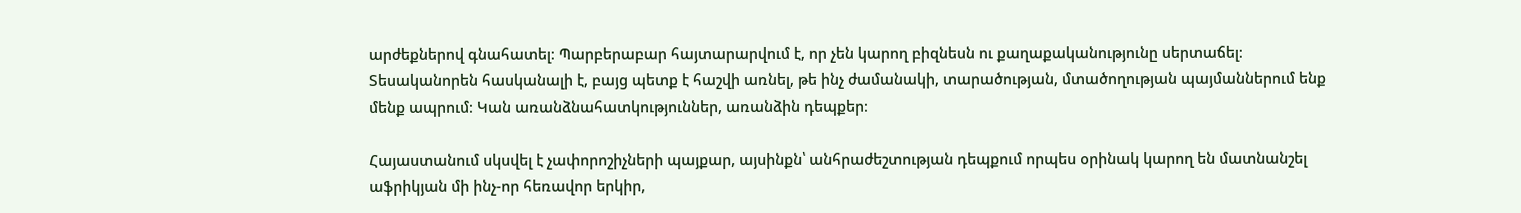արժեքներով գնահատել։ Պարբերաբար հայտարարվում է, որ չեն կարող բիզնեսն ու քաղաքականությունը սերտաճել։ Տեսականորեն հասկանալի է, բայց պետք է հաշվի առնել, թե ինչ ժամանակի, տարածության, մտածողության պայմաններում ենք մենք ապրում։ Կան առանձնահատկություններ, առանձին դեպքեր։

Հայաստանում սկսվել է չափորոշիչների պայքար, այսինքն՝ անհրաժեշտության դեպքում որպես օրինակ կարող են մատնանշել աֆրիկյան մի ինչ-որ հեռավոր երկիր,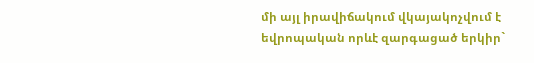մի այլ իրավիճակում վկայակոչվում է եվրոպական որևէ զարգացած երկիր`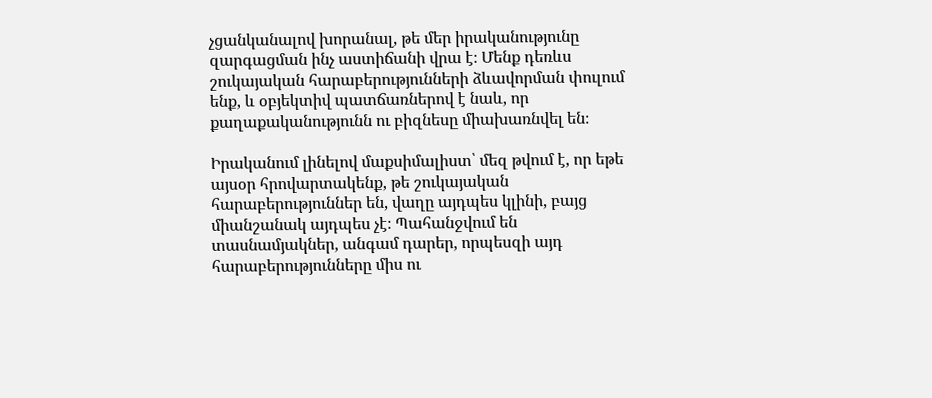չցանկանալով խորանալ, թե մեր իրականությունը զարգացման ինչ աստիճանի վրա է։ Մենք դեռևս շուկայական հարաբերությունների ձևավորման փուլում ենք, և օբյեկտիվ պատճառներով է նաև, որ քաղաքականությունն ու բիզնեսը միախառնվել են։

Իրականում լինելով մաքսիմալիստ՝ մեզ թվում է, որ եթե այսօր հրովարտակենք, թե շուկայական հարաբերություններ են, վաղը այդպես կլինի, բայց միանշանակ այդպես չէ։ Պահանջվում են տասնամյակներ, անգամ դարեր, որպեսզի այդ հարաբերությունները միս ու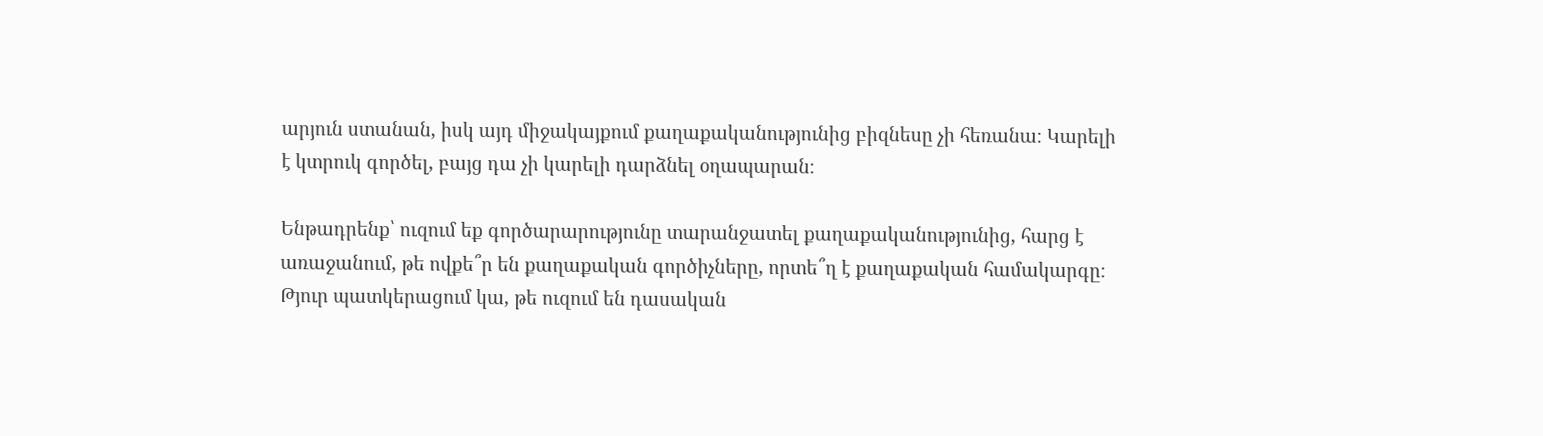արյուն ստանան, իսկ այդ միջակայքում քաղաքականությունից բիզնեսը չի հեռանա։ Կարելի է կտրուկ գործել, բայց դա չի կարելի դարձնել օղապարան։

Ենթադրենք՝ ուզում եք գործարարությունը տարանջատել քաղաքականությունից, հարց է առաջանում, թե ովքե՞ր են քաղաքական գործիչները, որտե՞ղ է քաղաքական համակարգը։ Թյուր պատկերացում կա, թե ուզում են դասական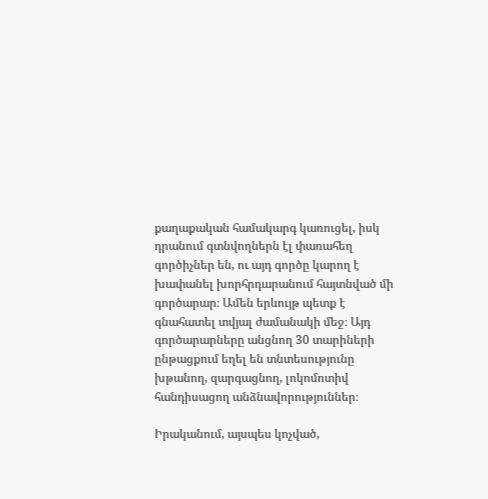քաղաքական համակարգ կառուցել, իսկ դրանում գտնվողներն էլ փառահեղ գործիչներ են, ու այդ գործը կարող է խափանել խորհրդարանում հայտնված մի գործարար։ Ամեն երևույթ պետք է գնահատել տվյալ ժամանակի մեջ։ Այդ գործարարները անցնող 30 տարիների ընթացքում եղել են տնտեսությունը խթանող, զարգացնող, լոկոմոտիվ հանդիսացող անձնավորություններ։

Իրականում, այսպես կոչված,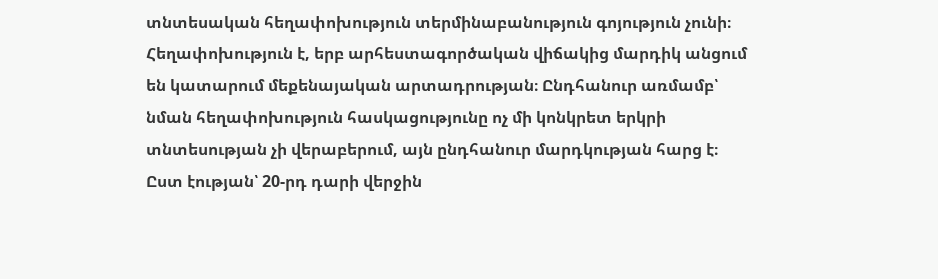տնտեսական հեղափոխություն տերմինաբանություն գոյություն չունի։ Հեղափոխություն է, երբ արհեստագործական վիճակից մարդիկ անցում են կատարում մեքենայական արտադրության։ Ընդհանուր առմամբ՝ նման հեղափոխություն հասկացությունը ոչ մի կոնկրետ երկրի տնտեսության չի վերաբերում, այն ընդհանուր մարդկության հարց է։ Ըստ էության՝ 20-րդ դարի վերջին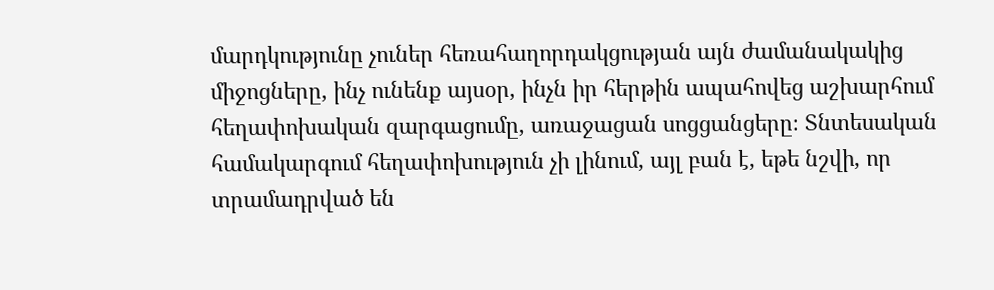մարդկությունը չուներ հեռահաղորդակցության այն ժամանակակից միջոցները, ինչ ունենք այսօր, ինչն իր հերթին ապահովեց աշխարհում հեղափոխական զարգացումը, առաջացան սոցցանցերը։ Տնտեսական համակարգում հեղափոխություն չի լինում, այլ բան է, եթե նշվի, որ տրամադրված են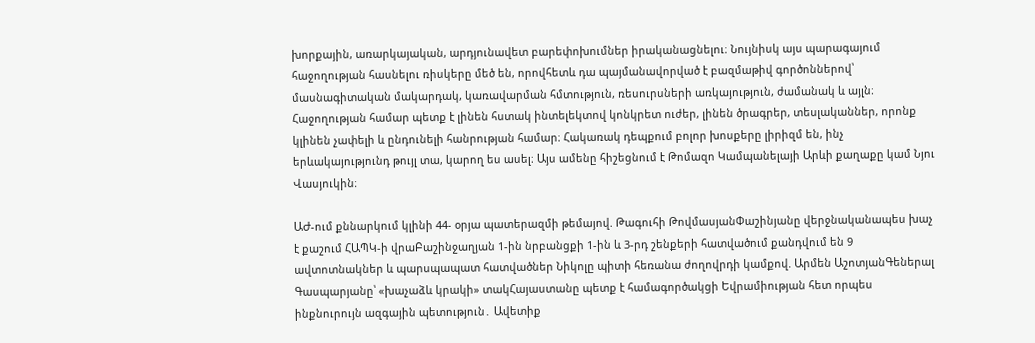խորքային, առարկայական, արդյունավետ բարեփոխումներ իրականացնելու։ Նույնիսկ այս պարագայում հաջողության հասնելու ռիսկերը մեծ են, որովհետև դա պայմանավորված է բազմաթիվ գործոններով՝ մասնագիտական մակարդակ, կառավարման հմտություն, ռեսուրսների առկայություն, ժամանակ և այլն։ Հաջողության համար պետք է լինեն հստակ ինտելեկտով կոնկրետ ուժեր, լինեն ծրագրեր, տեսլականներ, որոնք կլինեն չափելի և ընդունելի հանրության համար։ Հակառակ դեպքում բոլոր խոսքերը լիրիզմ են, ինչ երևակայությունդ թույլ տա, կարող ես ասել։ Այս ամենը հիշեցնում է Թոմազո Կամպանելայի Արևի քաղաքը կամ Նյու Վասյուկին։

ԱԺ-ում քննարկում կլինի 44- օրյա պատերազմի թեմայով. Թագուհի ԹովմասյանՓաշինյանը վերջնականապես խաչ է քաշում ՀԱՊԿ-ի վրաԲաշինջաղյան 1-ին նրբանցքի 1-ին և 3-րդ շենքերի հատվածում քանդվում են 9 ավտոտնակներ և պարսպապատ հատվածներ Նիկոլը պիտի հեռանա ժողովրդի կամքով. Արմեն ԱշոտյանԳեներալ Գասպարյանը՝ «խաչաձև կրակի» տակՀայաստանը պետք է համագործակցի Եվրամիության հետ որպես ինքնուրույն ազգային պետություն․ Ավետիք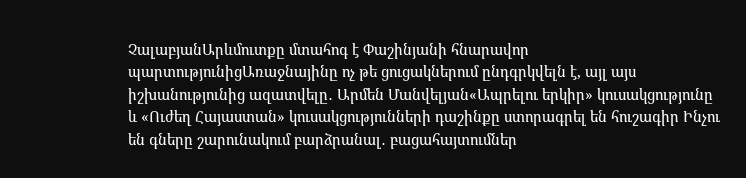ՉալաբյանԱրևմուտքը մտահոգ է Փաշինյանի հնարավոր պարտությունիցԱռաջնայինը ոչ թե ցուցակներում ընդգրկվելն է, այլ այս իշխանությունից ազատվելը․ Արմեն Մանվելյան«Ապրելու երկիր» կուսակցությունը և «Ուժեղ Հայաստան» կուսակցությունների դաշինքը ստորագրել են հուշագիր Ինչու են գները շարունակում բարձրանալ․ բացահայտումներ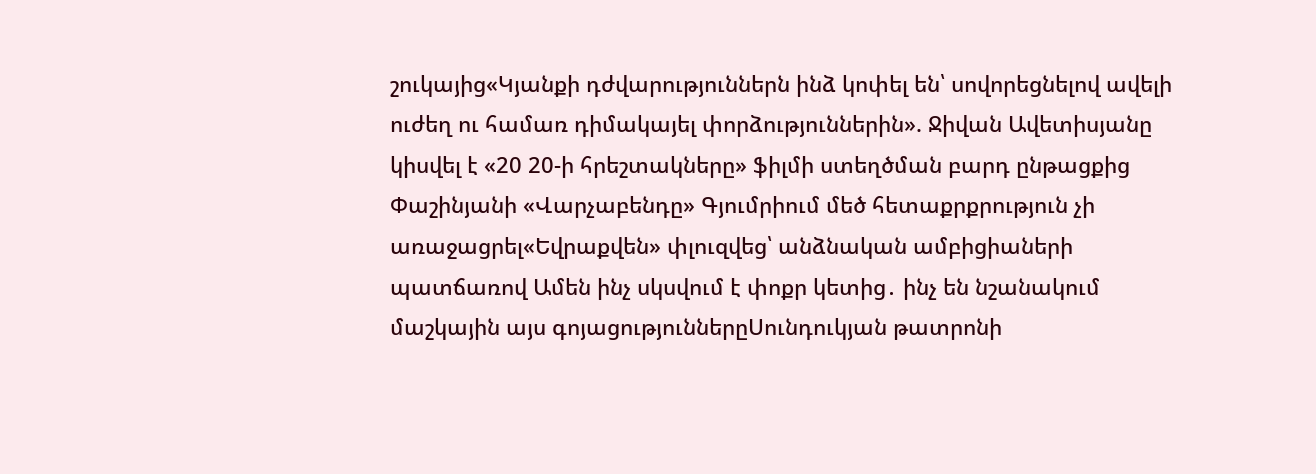շուկայից«Կյանքի դժվարություններն ինձ կոփել են՝ սովորեցնելով ավելի ուժեղ ու համառ դիմակայել փորձություններին». Ջիվան Ավետիսյանը կիսվել է «20 20-ի հրեշտակները» ֆիլմի ստեղծման բարդ ընթացքից Փաշինյանի «Վարչաբենդը» Գյումրիում մեծ հետաքրքրություն չի առաջացրել«Եվրաքվեն» փլուզվեց՝ անձնական ամբիցիաների պատճառով Ամեն ինչ սկսվում է փոքր կետից․ ինչ են նշանակում մաշկային այս գոյացություններըՍունդուկյան թատրոնի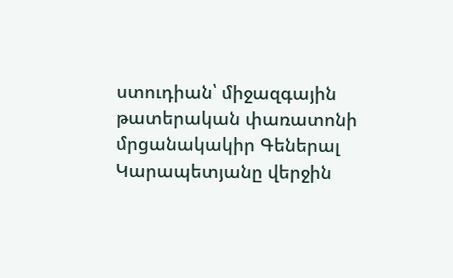ստուդիան՝ միջազգային թատերական փառատոնի մրցանակակիր Գեներալ Կարապետյանը վերջին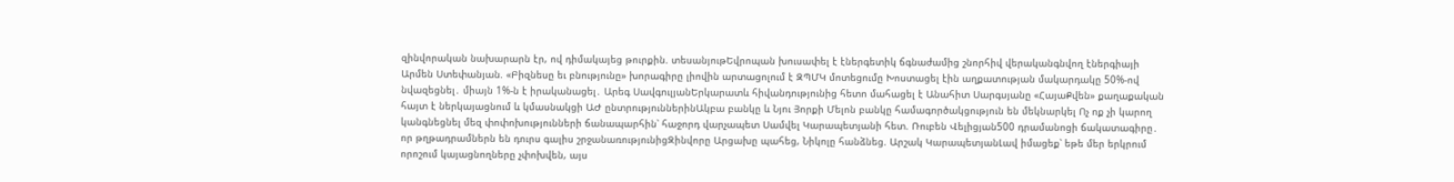զինվորական նախարարն էր, ով դիմակայեց թուրքին. տեսանյութԵվրոպան խուսափել է էներգետիկ ճգնաժամից շնորհիվ վերականգնվող էներգիայի Արմեն Ստեփանյան. «Բիզնեսը եւ բնությունը» խորագիրը լիովին արտացոլում է ԶՊՄԿ մոտեցումը Խոստացել էին աղքատության մակարդակը 50%-ով նվազեցնել․ միայն 1%-ն է իրականացել․ Արեգ ՍավգուլյանԵրկարատև հիվանդությունից հետո մահացել է Անահիտ Սարգսյանը «ՀայաՔվեն» քաղաքական հայտ է ներկայացնում և կմասնակցի ԱԺ ընտրություններինԱկբա բանկը և Նյու Յորքի Մելոն բանկը համագործակցություն են մեկնարկել Ոչ ոք չի կարող կանգնեցնել մեզ փոփոխությունների ճանապարհին՝ հաջորդ վարչապետ Սամվել Կարապետյանի հետ. Ռուբեն Վելիցյան500 դրամանոցի ճակատագիրը․ որ թղթադրամներն են դուրս գալիս շրջանառությունիցԶինվորը Արցախը պահեց, Նիկոլը հանձնեց. Արշակ ԿարապետյանԼավ իմացեք՝ եթե մեր երկրում որոշում կայացնողները չփոխվեն, այս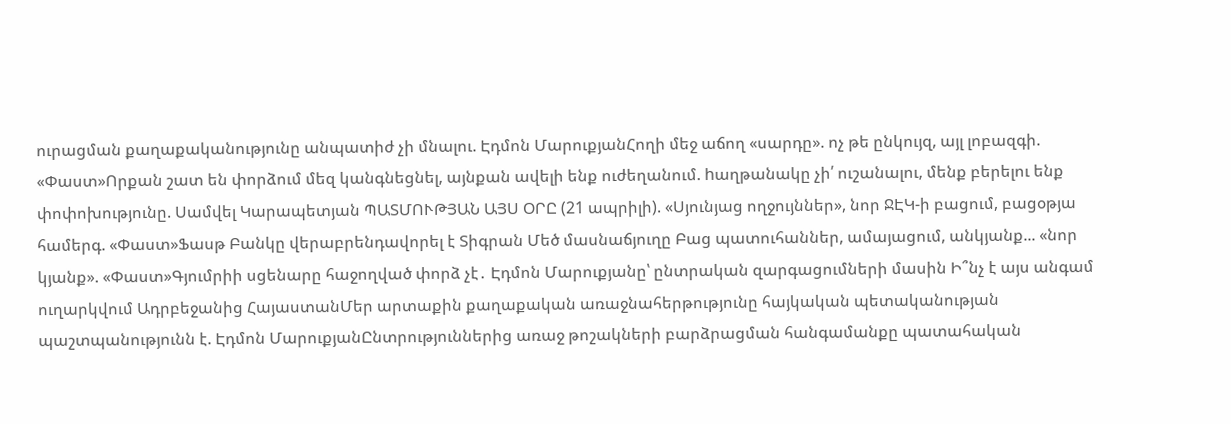ուրացման քաղաքականությունը անպատիժ չի մնալու. Էդմոն ՄարուքյանՀողի մեջ աճող «սարդը». ոչ թե ընկույզ, այլ լոբազգի. «Փաստ»Որքան շատ են փորձում մեզ կանգնեցնել, այնքան ավելի ենք ուժեղանում. hաղթանակը չի՛ ուշանալու, մենք բերելու ենք փոփոխությունը. Սամվել Կարապետյան ՊԱՏՄՈՒԹՅԱՆ ԱՅՍ ՕՐԸ (21 ապրիլի). «Սյունյաց ողջույններ», նոր ՋԷԿ-ի բացում, բացօթյա համերգ. «Փաստ»Ֆասթ Բանկը վերաբրենդավորել է Տիգրան Մեծ մասնաճյուղը Բաց պատուհաններ, ամայացում, անկյանք... «նոր կյանք». «Փաստ»Գյումրիի սցենարը հաջողված փորձ չէ․ Էդմոն Մարուքյանը՝ ընտրական զարգացումների մասին Ի՞նչ է այս անգամ ուղարկվում Ադրբեջանից ՀայաստանՄեր արտաքին քաղաքական առաջնահերթությունը հայկական պետականության պաշտպանությունն է. Էդմոն ՄարուքյանԸնտրություններից առաջ թոշակների բարձրացման հանգամանքը պատահական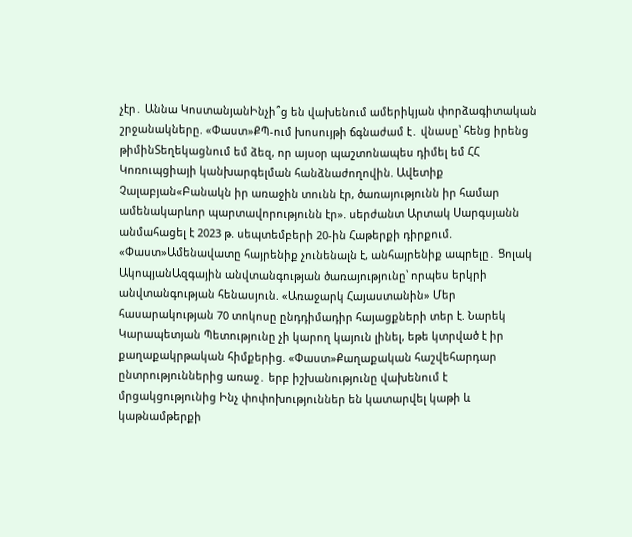չէր․ Աննա ԿոստանյանԻնչի՞ց են վախենում ամերիկյան փորձագիտական շրջանակները. «Փաստ»ՔՊ-ում խոսույթի ճգնաժամ է․ վնասը՝ հենց իրենց թիմինՏեղեկացնում եմ ձեզ, որ այսօր պաշտոնապես դիմել եմ ՀՀ Կոռուպցիայի կանխարգելման հանձնաժողովին. Ավետիք Չալաբյան«Բանակն իր առաջին տունն էր, ծառայությունն իր համար ամենակարևոր պարտավորությունն էր». սերժանտ Արտակ Սարգսյանն անմահացել է 2023 թ. սեպտեմբերի 20-ին Հաթերքի դիրքում. «Փաստ»Ամենավատը հայրենիք չունենալն է, անհայրենիք ապրելը․ Ցոլակ ԱկոպյանԱզգային անվտանգության ծառայությունը՝ որպես երկրի անվտանգության հենասյուն. «Առաջարկ Հայաստանին» Մեր հասարակության 70 տոկոսը ընդդիմադիր հայացքների տեր է. Նարեկ Կարապետյան Պետությունը չի կարող կայուն լինել, եթե կտրված է իր քաղաքակրթական հիմքերից. «Փաստ»Քաղաքական հաշվեհարդար ընտրություններից առաջ․ երբ իշխանությունը վախենում է մրցակցությունից Ինչ փոփոխություններ են կատարվել կաթի և կաթնամթերքի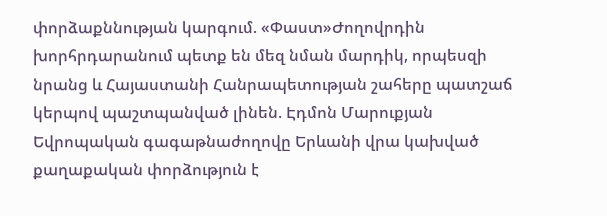փորձաքննության կարգում. «Փաստ»Ժողովրդին խորհրդարանում պետք են մեզ նման մարդիկ, որպեսզի նրանց և Հայաստանի Հանրապետության շահերը պատշաճ կերպով պաշտպանված լինեն. Էդմոն Մարուքյան Եվրոպական գագաթնաժողովը Երևանի վրա կախված քաղաքական փորձություն է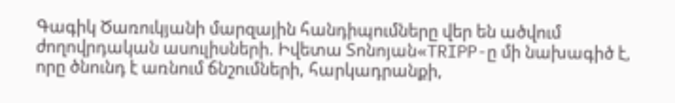Գագիկ Ծառուկյանի մարզային հանդիպումները վեր են ածվում ժողովրդական ասուլիսների. Իվետա Տոնոյան«TRIPP-ը մի նախագիծ է, որը ծնունդ է առնում ճնշումների, հարկադրանքի,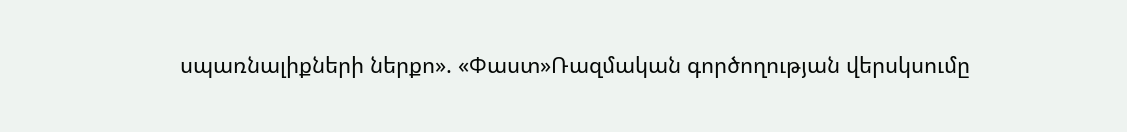սպառնալիքների ներքո». «Փաստ»Ռազմական գործողության վերսկսումը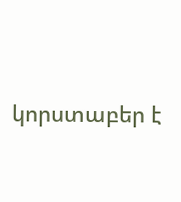կորստաբեր է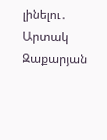լինելու․ Արտակ Զաքարյան